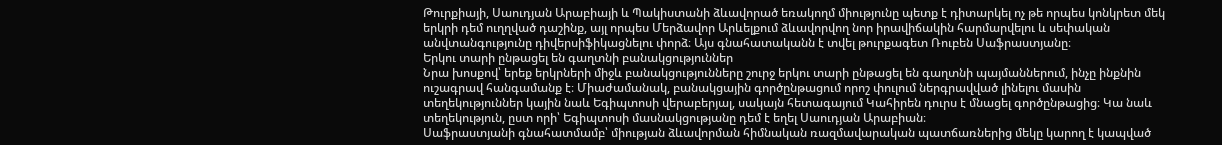Թուրքիայի, Սաուդյան Արաբիայի և Պակիստանի ձևավորած եռակողմ միությունը պետք է դիտարկել ոչ թե որպես կոնկրետ մեկ երկրի դեմ ուղղված դաշինք, այլ որպես Մերձավոր Արևելքում ձևավորվող նոր իրավիճակին հարմարվելու և սեփական անվտանգությունը դիվերսիֆիկացնելու փորձ։ Այս գնահատականն է տվել թուրքագետ Ռուբեն Սաֆրաստյանը։
Երկու տարի ընթացել են գաղտնի բանակցություններ
Նրա խոսքով՝ երեք երկրների միջև բանակցությունները շուրջ երկու տարի ընթացել են գաղտնի պայմաններում, ինչը ինքնին ուշագրավ հանգամանք է։ Միաժամանակ, բանակցային գործընթացում որոշ փուլում ներգրավված լինելու մասին տեղեկություններ կային նաև Եգիպտոսի վերաբերյալ, սակայն հետագայում Կահիրեն դուրս է մնացել գործընթացից։ Կա նաև տեղեկություն, ըստ որի՝ Եգիպտոսի մասնակցությանը դեմ է եղել Սաուդյան Արաբիան։
Սաֆրաստյանի գնահատմամբ՝ միության ձևավորման հիմնական ռազմավարական պատճառներից մեկը կարող է կապված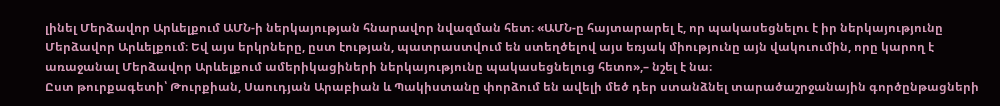լինել Մերձավոր Արևելքում ԱՄՆ-ի ներկայության հնարավոր նվազման հետ։ «ԱՄՆ-ը հայտարարել է, որ պակասեցնելու է իր ներկայությունը Մերձավոր Արևելքում։ Եվ այս երկրները, ըստ էության, պատրաստվում են ստեղծելով այս եռյակ միությունը այն վակուումին, որը կարող է առաջանալ Մերձավոր Արևելքում ամերիկացիների ներկայությունը պակասեցնելուց հետո»,– նշել է նա։
Ըստ թուրքագետի՝ Թուրքիան, Սաուդյան Արաբիան և Պակիստանը փորձում են ավելի մեծ դեր ստանձնել տարածաշրջանային գործընթացների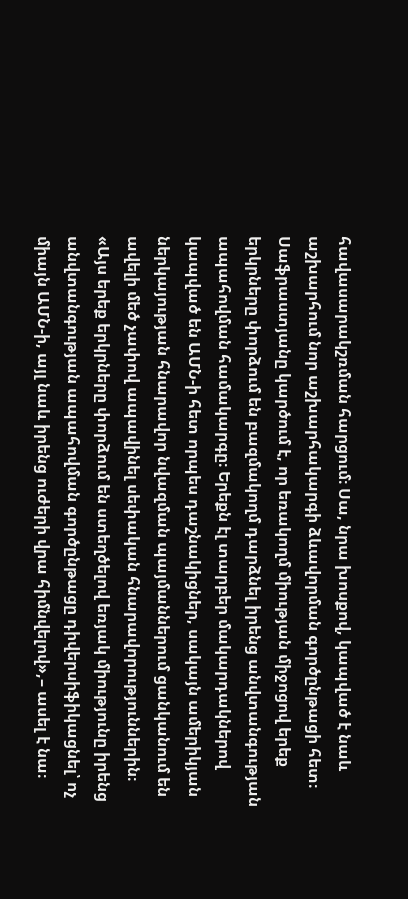հավասարակշռման հարցում։ Սա, նրա խոսքով, կապված է նաև աշխարհում նոր աշխարհակարգի ձևավորման գործընթացի հետ։ Սաֆրաստյանը կարծում է, որ եռակողմ միության միջոցով երեք երկրները փորձում են բազմակողմ դարձնել իրենց անվտանգության ապահովման համակարգը։ Երեքն էլ տարբեր մակարդակներով կապված են ԱՄՆ-ի հետ որպես դաշնակիցներ, սակայն ամերիկյան ներկայության հնարավոր նվազման պայմաններում ցանկանում են ավելի մեծ չափով ապավինել սեփական հնարավորություններին։
«Այս երեք երկրները փորձում են ստեղծելով եռյակ միությունը իրենց անվտանգության ապահովման գործընթացը դիվերսիֆիկացնել՝ ոչ միայն ԱՄՆ-ի, այլ նաև իրենց ուժերի վրա հիմնվելով»,– ասել է նա։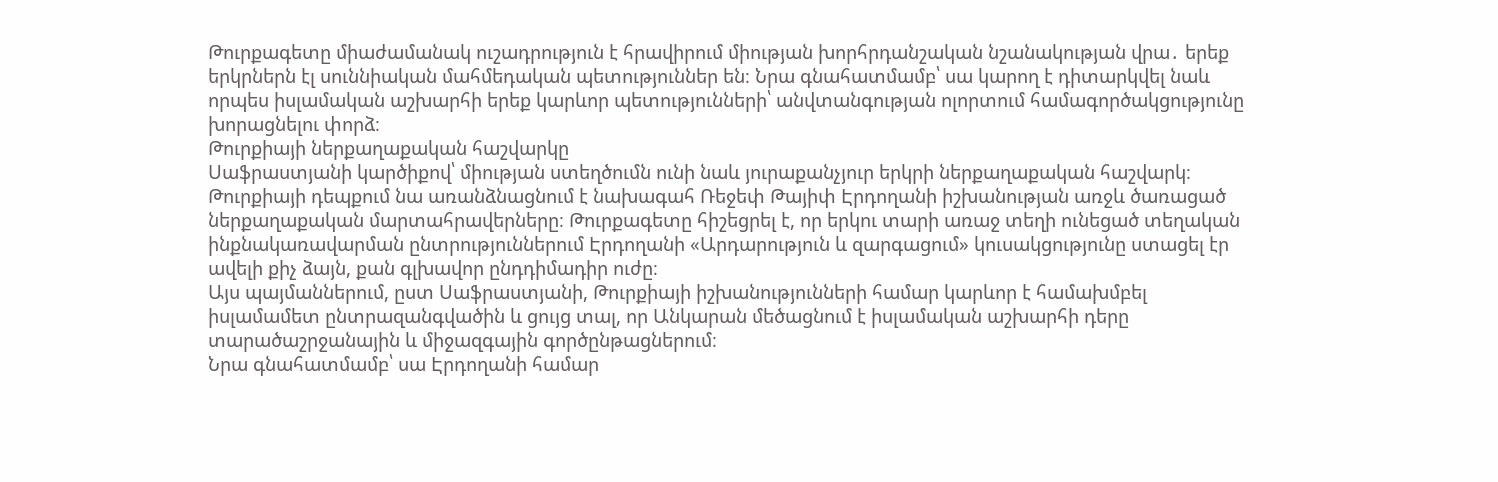Թուրքագետը միաժամանակ ուշադրություն է հրավիրում միության խորհրդանշական նշանակության վրա․ երեք երկրներն էլ սուննիական մահմեդական պետություններ են։ Նրա գնահատմամբ՝ սա կարող է դիտարկվել նաև որպես իսլամական աշխարհի երեք կարևոր պետությունների՝ անվտանգության ոլորտում համագործակցությունը խորացնելու փորձ։
Թուրքիայի ներքաղաքական հաշվարկը
Սաֆրաստյանի կարծիքով՝ միության ստեղծումն ունի նաև յուրաքանչյուր երկրի ներքաղաքական հաշվարկ։
Թուրքիայի դեպքում նա առանձնացնում է նախագահ Ռեջեփ Թայիփ Էրդողանի իշխանության առջև ծառացած ներքաղաքական մարտահրավերները։ Թուրքագետը հիշեցրել է, որ երկու տարի առաջ տեղի ունեցած տեղական ինքնակառավարման ընտրություններում Էրդողանի «Արդարություն և զարգացում» կուսակցությունը ստացել էր ավելի քիչ ձայն, քան գլխավոր ընդդիմադիր ուժը։
Այս պայմաններում, ըստ Սաֆրաստյանի, Թուրքիայի իշխանությունների համար կարևոր է համախմբել իսլամամետ ընտրազանգվածին և ցույց տալ, որ Անկարան մեծացնում է իսլամական աշխարհի դերը տարածաշրջանային և միջազգային գործընթացներում։
Նրա գնահատմամբ՝ սա Էրդողանի համար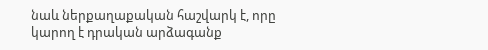նաև ներքաղաքական հաշվարկ է, որը կարող է դրական արձագանք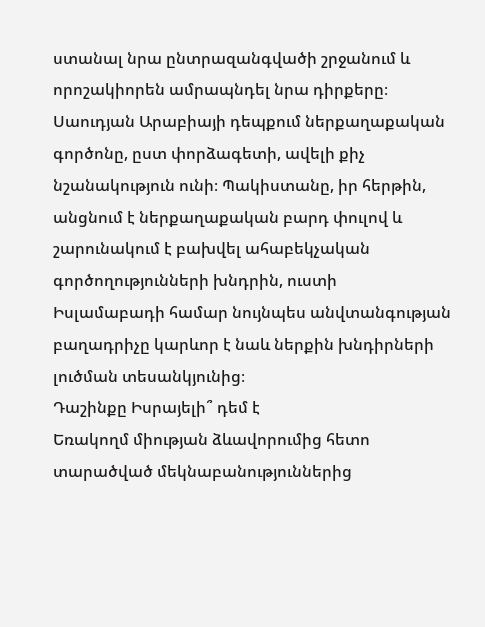ստանալ նրա ընտրազանգվածի շրջանում և որոշակիորեն ամրապնդել նրա դիրքերը։
Սաուդյան Արաբիայի դեպքում ներքաղաքական գործոնը, ըստ փորձագետի, ավելի քիչ նշանակություն ունի։ Պակիստանը, իր հերթին, անցնում է ներքաղաքական բարդ փուլով և շարունակում է բախվել ահաբեկչական գործողությունների խնդրին, ուստի Իսլամաբադի համար նույնպես անվտանգության բաղադրիչը կարևոր է նաև ներքին խնդիրների լուծման տեսանկյունից։
Դաշինքը Իսրայելի՞ դեմ է
Եռակողմ միության ձևավորումից հետո տարածված մեկնաբանություններից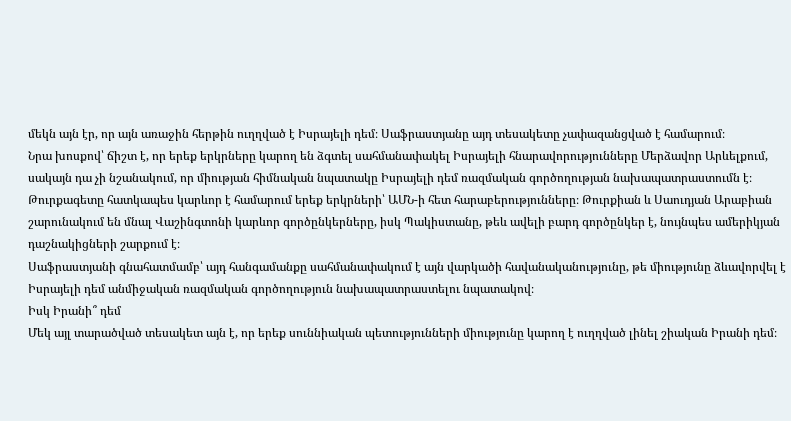մեկն այն էր, որ այն առաջին հերթին ուղղված է Իսրայելի դեմ։ Սաֆրաստյանը այդ տեսակետը չափազանցված է համարում։
Նրա խոսքով՝ ճիշտ է, որ երեք երկրները կարող են ձգտել սահմանափակել Իսրայելի հնարավորությունները Մերձավոր Արևելքում, սակայն դա չի նշանակում, որ միության հիմնական նպատակը Իսրայելի դեմ ռազմական գործողության նախապատրաստումն է։
Թուրքագետը հատկապես կարևոր է համարում երեք երկրների՝ ԱՄՆ-ի հետ հարաբերությունները։ Թուրքիան և Սաուդյան Արաբիան շարունակում են մնալ Վաշինգտոնի կարևոր գործընկերները, իսկ Պակիստանը, թեև ավելի բարդ գործընկեր է, նույնպես ամերիկյան դաշնակիցների շարքում է։
Սաֆրաստյանի գնահատմամբ՝ այդ հանգամանքը սահմանափակում է այն վարկածի հավանականությունը, թե միությունը ձևավորվել է Իսրայելի դեմ անմիջական ռազմական գործողություն նախապատրաստելու նպատակով։
Իսկ Իրանի՞ դեմ
Մեկ այլ տարածված տեսակետ այն է, որ երեք սուննիական պետությունների միությունը կարող է ուղղված լինել շիական Իրանի դեմ։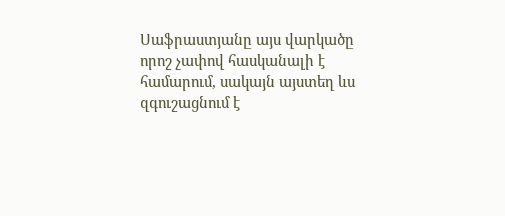Սաֆրաստյանը այս վարկածը որոշ չափով հասկանալի է համարում, սակայն այստեղ ևս զգուշացնում է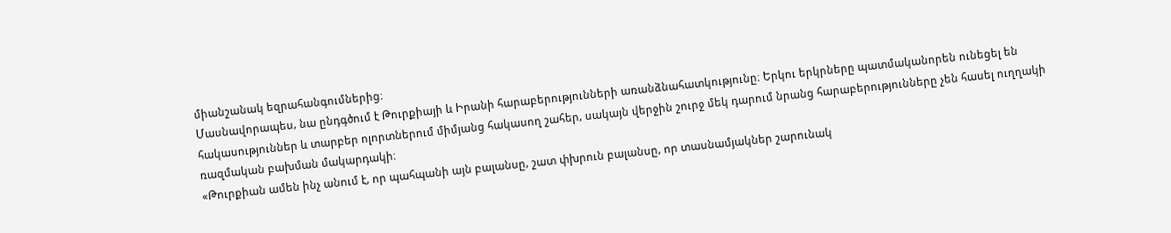միանշանակ եզրահանգումներից։
Մասնավորապես, նա ընդգծում է Թուրքիայի և Իրանի հարաբերությունների առանձնահատկությունը։ Երկու երկրները պատմականորեն ունեցել են հակասություններ և տարբեր ոլորտներում միմյանց հակասող շահեր, սակայն վերջին շուրջ մեկ դարում նրանց հարաբերությունները չեն հասել ուղղակի ռազմական բախման մակարդակի։
«Թուրքիան ամեն ինչ անում է, որ պահպանի այն բալանսը, շատ փխրուն բալանսը, որ տասնամյակներ շարունակ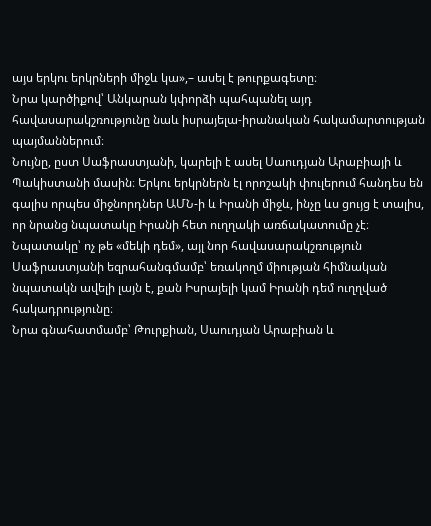այս երկու երկրների միջև կա»,– ասել է թուրքագետը։
Նրա կարծիքով՝ Անկարան կփորձի պահպանել այդ հավասարակշռությունը նաև իսրայելա-իրանական հակամարտության պայմաններում։
Նույնը, ըստ Սաֆրաստյանի, կարելի է ասել Սաուդյան Արաբիայի և Պակիստանի մասին։ Երկու երկրներն էլ որոշակի փուլերում հանդես են գալիս որպես միջնորդներ ԱՄՆ-ի և Իրանի միջև, ինչը ևս ցույց է տալիս, որ նրանց նպատակը Իրանի հետ ուղղակի առճակատումը չէ։
Նպատակը՝ ոչ թե «մեկի դեմ», այլ նոր հավասարակշռություն
Սաֆրաստյանի եզրահանգմամբ՝ եռակողմ միության հիմնական նպատակն ավելի լայն է, քան Իսրայելի կամ Իրանի դեմ ուղղված հակադրությունը։
Նրա գնահատմամբ՝ Թուրքիան, Սաուդյան Արաբիան և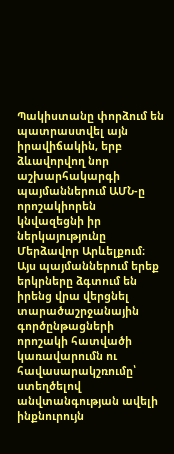Պակիստանը փորձում են պատրաստվել այն իրավիճակին, երբ ձևավորվող նոր աշխարհակարգի պայմաններում ԱՄՆ-ը որոշակիորեն կնվազեցնի իր ներկայությունը Մերձավոր Արևելքում։
Այս պայմաններում երեք երկրները ձգտում են իրենց վրա վերցնել տարածաշրջանային գործընթացների որոշակի հատվածի կառավարումն ու հավասարակշռումը՝ ստեղծելով անվտանգության ավելի ինքնուրույն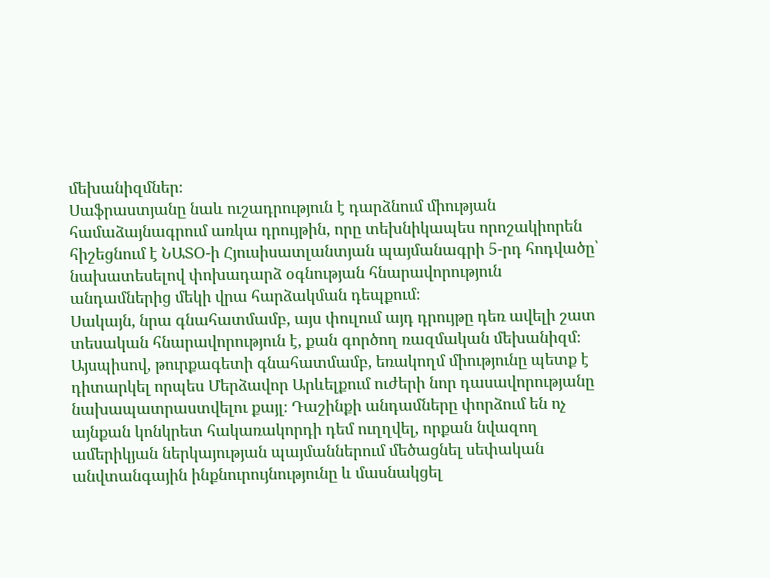մեխանիզմներ։
Սաֆրաստյանը նաև ուշադրություն է դարձնում միության համաձայնագրում առկա դրույթին, որը տեխնիկապես որոշակիորեն հիշեցնում է ՆԱՏՕ-ի Հյուսիսատլանտյան պայմանագրի 5-րդ հոդվածը՝ նախատեսելով փոխադարձ օգնության հնարավորություն անդամներից մեկի վրա հարձակման դեպքում։
Սակայն, նրա գնահատմամբ, այս փուլում այդ դրույթը դեռ ավելի շատ տեսական հնարավորություն է, քան գործող ռազմական մեխանիզմ։
Այսպիսով, թուրքագետի գնահատմամբ, եռակողմ միությունը պետք է դիտարկել որպես Մերձավոր Արևելքում ուժերի նոր դասավորությանը նախապատրաստվելու քայլ։ Դաշինքի անդամները փորձում են ոչ այնքան կոնկրետ հակառակորդի դեմ ուղղվել, որքան նվազող ամերիկյան ներկայության պայմաններում մեծացնել սեփական անվտանգային ինքնուրույնությունը և մասնակցել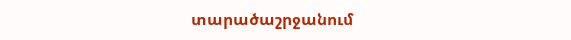տարածաշրջանում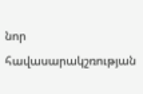նոր հավասարակշռության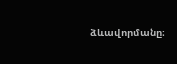ձևավորմանը։